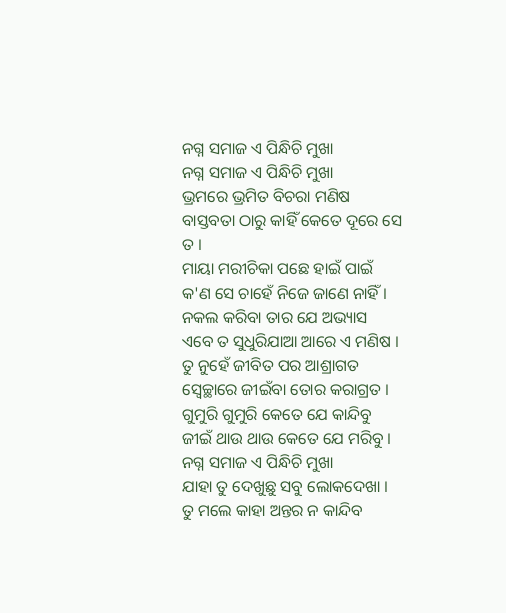ନଗ୍ନ ସମାଜ ଏ ପିନ୍ଧିଚି ମୁଖା
ନଗ୍ନ ସମାଜ ଏ ପିନ୍ଧିଚି ମୁଖା
ଭ୍ରମରେ ଭ୍ରମିତ ବିଚରା ମଣିଷ
ବାସ୍ତବତା ଠାରୁ କାହିଁ କେତେ ଦୂରେ ସେ ତ ।
ମାୟା ମରୀଚିକା ପଛେ ହାଇଁ ପାଇଁ
କ'ଣ ସେ ଚାହେଁ ନିଜେ ଜାଣେ ନାହିଁ ।
ନକଲ କରିବା ତାର ଯେ ଅଭ୍ୟାସ
ଏବେ ତ ସୁଧୁରିଯାଆ ଆରେ ଏ ମଣିଷ ।
ତୁ ନୁହେଁ ଜୀବିତ ପର ଆଶ୍ରାଗତ
ସ୍ଵେଚ୍ଛାରେ ଜୀଇଁବା ତୋର କରାଗ୍ରତ ।
ଗୁମୁରି ଗୁମୁରି କେତେ ଯେ କାନ୍ଦିବୁ
ଜୀଇଁ ଥାଉ ଥାଉ କେତେ ଯେ ମରିବୁ ।
ନଗ୍ନ ସମାଜ ଏ ପିନ୍ଧିଚି ମୁଖା
ଯାହା ତୁ ଦେଖୁଛୁ ସବୁ ଲୋକଦେଖା ।
ତୁ ମଲେ କାହା ଅନ୍ତର ନ କାନ୍ଦିବ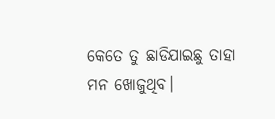କେତେ ତୁ ଛାଡିଯାଇଛୁ ତାହା ମନ ଖୋଜୁଥିବ।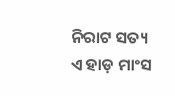ନିରାଟ ସତ୍ୟ ଏ ହାଡ଼ ମାଂସ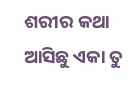ଶରୀର କଥା
ଆସିଛୁ ଏକା ତୁ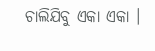ଚାଲିଯିବୁ ଏକା ଏକା ।